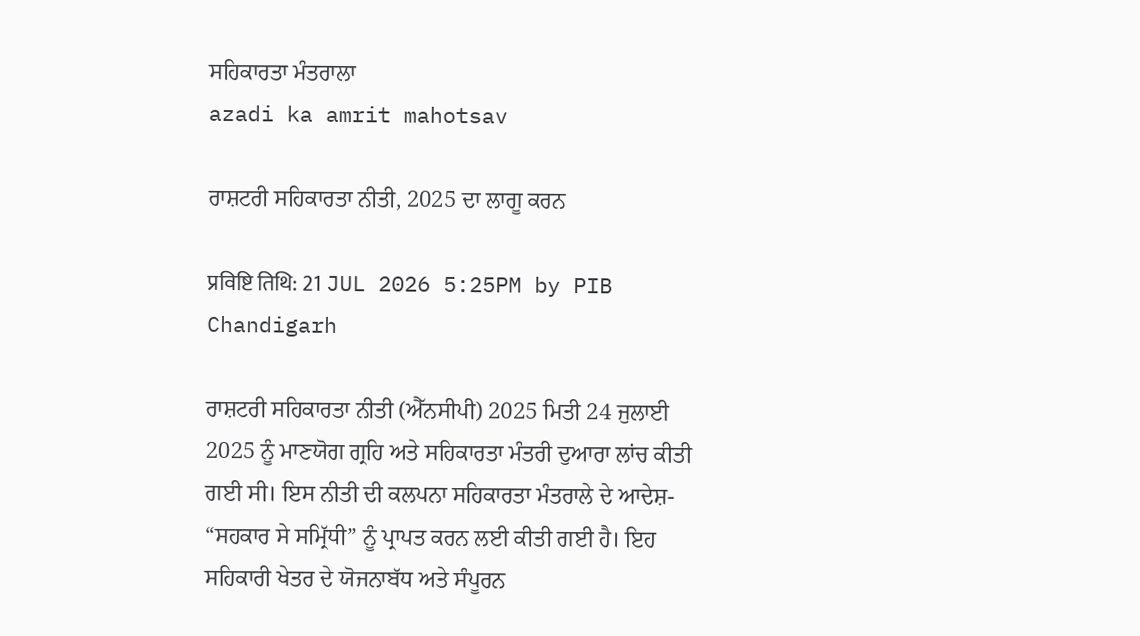ਸਹਿਕਾਰਤਾ ਮੰਤਰਾਲਾ
azadi ka amrit mahotsav

ਰਾਸ਼ਟਰੀ ਸਹਿਕਾਰਤਾ ਨੀਤੀ, 2025 ਦਾ ਲਾਗੂ ਕਰਨ

प्रविष्टि तिथि: 21 JUL 2026 5:25PM by PIB Chandigarh

ਰਾਸ਼ਟਰੀ ਸਹਿਕਾਰਤਾ ਨੀਤੀ (ਐੱਨਸੀਪੀ) 2025 ਮਿਤੀ 24 ਜੁਲਾਈ 2025 ਨੂੰ ਮਾਣਯੋਗ ਗ੍ਰਹਿ ਅਤੇ ਸਹਿਕਾਰਤਾ ਮੰਤਰੀ ਦੁਆਰਾ ਲਾਂਚ ਕੀਤੀ ਗਈ ਸੀ। ਇਸ ਨੀਤੀ ਦੀ ਕਲਪਨਾ ਸਹਿਕਾਰਤਾ ਮੰਤਰਾਲੇ ਦੇ ਆਦੇਸ਼- “ਸਹਕਾਰ ਸੇ ਸਮ੍ਰਿੱਧੀ” ਨੂੰ ਪ੍ਰਾਪਤ ਕਰਨ ਲਈ ਕੀਤੀ ਗਈ ਹੈ। ਇਹ ਸਹਿਕਾਰੀ ਖੇਤਰ ਦੇ ਯੋਜਨਾਬੱਧ ਅਤੇ ਸੰਪੂਰਨ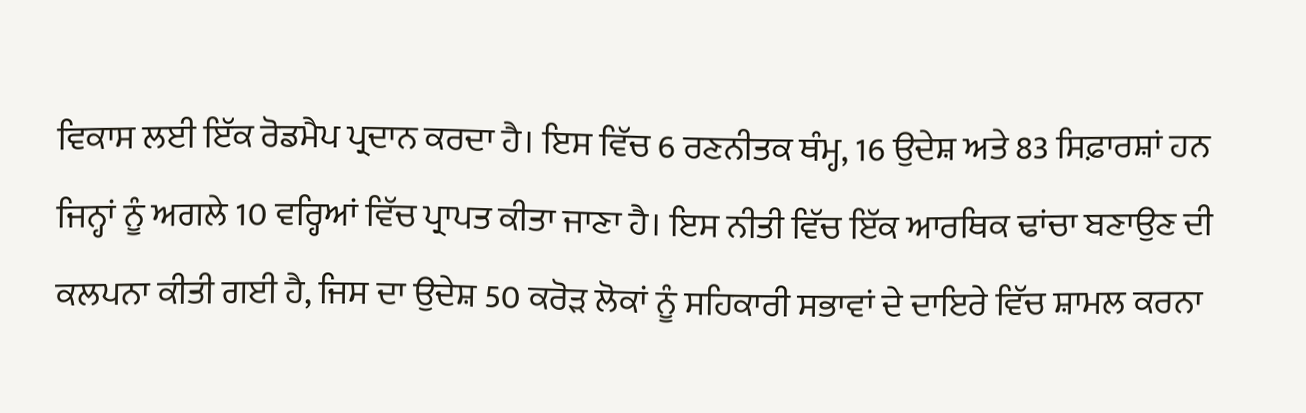ਵਿਕਾਸ ਲਈ ਇੱਕ ਰੋਡਮੈਪ ਪ੍ਰਦਾਨ ਕਰਦਾ ਹੈ। ਇਸ ਵਿੱਚ 6 ਰਣਨੀਤਕ ਥੰਮ੍ਹ, 16 ਉਦੇਸ਼ ਅਤੇ 83 ਸਿਫ਼ਾਰਸ਼ਾਂ ਹਨ ਜਿਨ੍ਹਾਂ ਨੂੰ ਅਗਲੇ 10 ਵਰ੍ਹਿਆਂ ਵਿੱਚ ਪ੍ਰਾਪਤ ਕੀਤਾ ਜਾਣਾ ਹੈ। ਇਸ ਨੀਤੀ ਵਿੱਚ ਇੱਕ ਆਰਥਿਕ ਢਾਂਚਾ ਬਣਾਉਣ ਦੀ ਕਲਪਨਾ ਕੀਤੀ ਗਈ ਹੈ, ਜਿਸ ਦਾ ਉਦੇਸ਼ 50 ਕਰੋੜ ਲੋਕਾਂ ਨੂੰ ਸਹਿਕਾਰੀ ਸਭਾਵਾਂ ਦੇ ਦਾਇਰੇ ਵਿੱਚ ਸ਼ਾਮਲ ਕਰਨਾ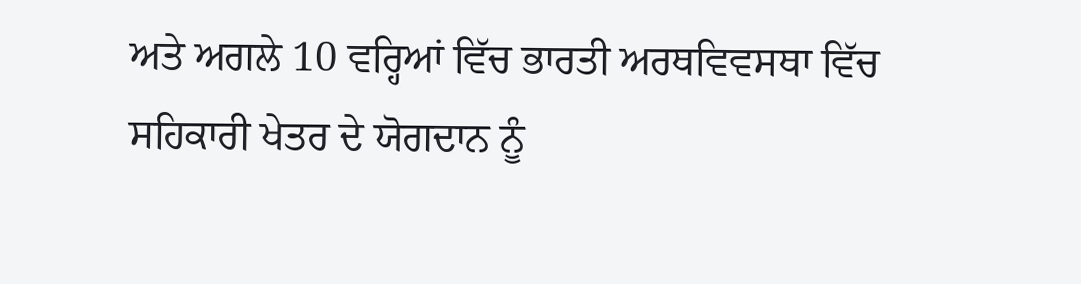ਅਤੇ ਅਗਲੇ 10 ਵਰ੍ਹਿਆਂ ਵਿੱਚ ਭਾਰਤੀ ਅਰਥਵਿਵਸਥਾ ਵਿੱਚ ਸਹਿਕਾਰੀ ਖੇਤਰ ਦੇ ਯੋਗਦਾਨ ਨੂੰ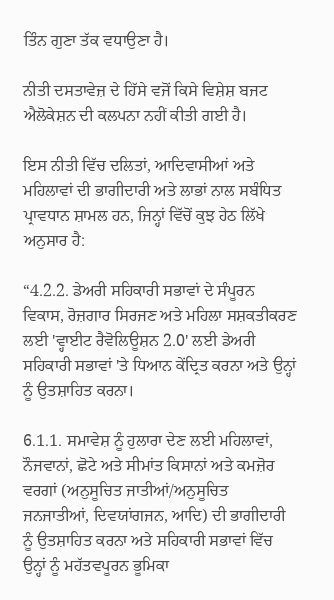ਤਿੰਨ ਗੁਣਾ ਤੱਕ ਵਧਾਉਣਾ ਹੈ।

ਨੀਤੀ ਦਸਤਾਵੇਜ਼ ਦੇ ਹਿੱਸੇ ਵਜੋਂ ਕਿਸੇ ਵਿਸ਼ੇਸ਼ ਬਜਟ ਐਲੋਕੇਸ਼ਨ ਦੀ ਕਲਪਨਾ ਨਹੀਂ ਕੀਤੀ ਗਈ ਹੈ।

ਇਸ ਨੀਤੀ ਵਿੱਚ ਦਲਿਤਾਂ, ਆਦਿਵਾਸੀਆਂ ਅਤੇ ਮਹਿਲਾਵਾਂ ਦੀ ਭਾਗੀਦਾਰੀ ਅਤੇ ਲਾਭਾਂ ਨਾਲ ਸਬੰਧਿਤ ਪ੍ਰਾਵਧਾਨ ਸ਼ਾਮਲ ਹਨ, ਜਿਨ੍ਹਾਂ ਵਿੱਚੋਂ ਕੁਝ ਹੇਠ ਲਿੱਖੇ ਅਨੁਸਾਰ ਹੈ:

“4.2.2. ਡੇਅਰੀ ਸਹਿਕਾਰੀ ਸਭਾਵਾਂ ਦੇ ਸੰਪੂਰਨ ਵਿਕਾਸ, ਰੋਜ਼ਗਾਰ ਸਿਰਜਣ ਅਤੇ ਮਹਿਲਾ ਸਸ਼ਕਤੀਕਰਣ ਲਈ 'ਵ੍ਹਾਈਟ ਰੈਵੋਲਿਊਸ਼ਨ 2.0' ਲਈ ਡੇਅਰੀ ਸਹਿਕਾਰੀ ਸਭਾਵਾਂ 'ਤੇ ਧਿਆਨ ਕੇਂਦ੍ਰਿਤ ਕਰਨਾ ਅਤੇ ਉਨ੍ਹਾਂ ਨੂੰ ਉਤਸ਼ਾਹਿਤ ਕਰਨਾ।

6.1.1. ਸਮਾਵੇਸ਼ ਨੂੰ ਹੁਲਾਰਾ ਦੇਣ ਲਈ ਮਹਿਲਾਵਾਂ, ਨੌਜਵਾਨਾਂ, ਛੋਟੇ ਅਤੇ ਸੀਮਾਂਤ ਕਿਸਾਨਾਂ ਅਤੇ ਕਮਜ਼ੋਰ ਵਰਗਾਂ (ਅਨੁਸੂਚਿਤ ਜਾਤੀਆਂ/ਅਨੁਸੂਚਿਤ ਜਨਜਾਤੀਆਂ, ਦਿਵਯਾਂਗਜਨ, ਆਦਿ) ਦੀ ਭਾਗੀਦਾਰੀ ਨੂੰ ਉਤਸ਼ਾਹਿਤ ਕਰਨਾ ਅਤੇ ਸਹਿਕਾਰੀ ਸਭਾਵਾਂ ਵਿੱਚ ਉਨ੍ਹਾਂ ਨੂੰ ਮਹੱਤਵਪੂਰਨ ਭੂਮਿਕਾ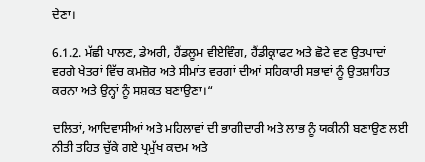ਦੇਣਾ।

6.1.2. ਮੱਛੀ ਪਾਲਣ, ਡੇਅਰੀ, ਹੈਂਡਲੂਮ ਵੀਏਵਿੰਗ, ਹੈਂਡੀਕ੍ਰਾਫਟ ਅਤੇ ਛੋਟੇ ਵਣ ਉਤਪਾਦਾਂ ਵਰਗੇ ਖੇਤਰਾਂ ਵਿੱਚ ਕਮਜ਼ੋਰ ਅਤੇ ਸੀਮਾਂਤ ਵਰਗਾਂ ਦੀਆਂ ਸਹਿਕਾਰੀ ਸਭਾਵਾਂ ਨੂੰ ਉਤਸ਼ਾਹਿਤ ਕਰਨਾ ਅਤੇ ਉਨ੍ਹਾਂ ਨੂੰ ਸਸ਼ਕਤ ਬਣਾਉਣਾ।“

ਦਲਿਤਾਂ, ਆਦਿਵਾਸੀਆਂ ਅਤੇ ਮਹਿਲਾਵਾਂ ਦੀ ਭਾਗੀਦਾਰੀ ਅਤੇ ਲਾਭ ਨੂੰ ਯਕੀਨੀ ਬਣਾਉਣ ਲਈ ਨੀਤੀ ਤਹਿਤ ਚੁੱਕੇ ਗਏ ਪ੍ਰਮੁੱਖ ਕਦਮ ਅਤੇ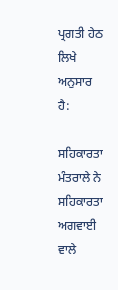ਪ੍ਰਗਤੀ ਹੇਠ ਲਿਖੇ ਅਨੁਸਾਰ ਹੈ:

ਸਹਿਕਾਰਤਾ ਮੰਤਰਾਲੇ ਨੇ ਸਹਿਕਾਰਤਾ ਅਗਵਾਈ ਵਾਲੇ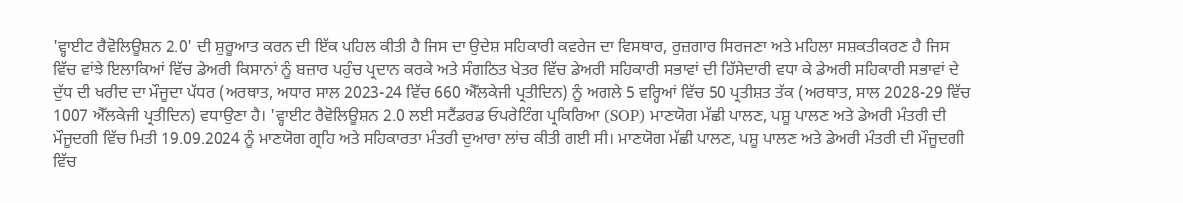'ਵ੍ਹਾਈਟ ਰੈਵੋਲਿਊਸ਼ਨ 2.0' ਦੀ ਸ਼ੁਰੂਆਤ ਕਰਨ ਦੀ ਇੱਕ ਪਹਿਲ ਕੀਤੀ ਹੈ ਜਿਸ ਦਾ ਉਦੇਸ਼ ਸਹਿਕਾਰੀ ਕਵਰੇਜ ਦਾ ਵਿਸਥਾਰ, ਰੁਜ਼ਗਾਰ ਸਿਰਜਣਾ ਅਤੇ ਮਹਿਲਾ ਸਸ਼ਕਤੀਕਰਣ ਹੈ ਜਿਸ ਵਿੱਚ ਵਾਂਝੇ ਇਲਾਕਿਆਂ ਵਿੱਚ ਡੇਅਰੀ ਕਿਸਾਨਾਂ ਨੂੰ ਬਜ਼ਾਰ ਪਹੁੰਚ ਪ੍ਰਦਾਨ ਕਰਕੇ ਅਤੇ ਸੰਗਠਿਤ ਖੇਤਰ ਵਿੱਚ ਡੇਅਰੀ ਸਹਿਕਾਰੀ ਸਭਾਵਾਂ ਦੀ ਹਿੱਸੇਦਾਰੀ ਵਧਾ ਕੇ ਡੇਅਰੀ ਸਹਿਕਾਰੀ ਸਭਾਵਾਂ ਦੇ ਦੁੱਧ ਦੀ ਖਰੀਦ ਦਾ ਮੌਜੂਦਾ ਪੱਧਰ (ਅਰਥਾਤ, ਅਧਾਰ ਸਾਲ 2023-24 ਵਿੱਚ 660 ਐੱਲਕੇਜੀ ਪ੍ਰਤੀਦਿਨ) ਨੂੰ ਅਗਲੇ 5 ਵਰ੍ਹਿਆਂ ਵਿੱਚ 50 ਪ੍ਰਤੀਸ਼ਤ ਤੱਕ (ਅਰਥਾਤ, ਸਾਲ 2028-29 ਵਿੱਚ 1007 ਐੱਲਕੇਜੀ ਪ੍ਰਤੀਦਿਨ) ਵਧਾਉਣਾ ਹੈ। 'ਵ੍ਹਾਈਟ ਰੈਵੋਲਿਊਸ਼ਨ 2.0 ਲਈ ਸਟੈਂਡਰਡ ਓਪਰੇਟਿੰਗ ਪ੍ਰਕਿਰਿਆ (SOP) ਮਾਣਯੋਗ ਮੱਛੀ ਪਾਲਣ, ਪਸ਼ੂ ਪਾਲਣ ਅਤੇ ਡੇਅਰੀ ਮੰਤਰੀ ਦੀ ਮੌਜੂਦਗੀ ਵਿੱਚ ਮਿਤੀ 19.09.2024 ਨੂੰ ਮਾਣਯੋਗ ਗ੍ਰਹਿ ਅਤੇ ਸਹਿਕਾਰਤਾ ਮੰਤਰੀ ਦੁਆਰਾ ਲਾਂਚ ਕੀਤੀ ਗਈ ਸੀ। ਮਾਣਯੋਗ ਮੱਛੀ ਪਾਲਣ, ਪਸ਼ੂ ਪਾਲਣ ਅਤੇ ਡੇਅਰੀ ਮੰਤਰੀ ਦੀ ਮੌਜੂਦਗੀ ਵਿੱਚ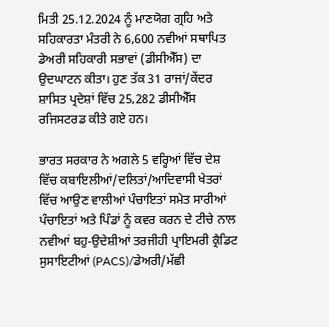ਮਿਤੀ 25.12.2024 ਨੂੰ ਮਾਣਯੋਗ ਗ੍ਰਹਿ ਅਤੇ ਸਹਿਕਾਰਤਾ ਮੰਤਰੀ ਨੇ 6,600 ਨਵੀਆਂ ਸਥਾਪਿਤ ਡੇਅਰੀ ਸਹਿਕਾਰੀ ਸਭਾਵਾਂ (ਡੀਸੀਐੱਸ) ਦਾ ਉਦਘਾਟਨ ਕੀਤਾ। ਹੁਣ ਤੱਕ 31 ਰਾਜਾਂ/ਕੇਂਦਰ ਸ਼ਾਸਿਤ ਪ੍ਰਦੇਸ਼ਾਂ ਵਿੱਚ 25,282 ਡੀਸੀਐੱਸ ਰਜਿਸਟਰਡ ਕੀਤੇ ਗਏ ਹਨ।

ਭਾਰਤ ਸਰਕਾਰ ਨੇ ਅਗਲੇ 5 ਵਰ੍ਹਿਆਂ ਵਿੱਚ ਦੇਸ਼ ਵਿੱਚ ਕਬਾਇਲੀਆਂ/ਦਲਿਤਾਂ/ਆਦਿਵਾਸੀ ਖੇਤਰਾਂ ਵਿੱਚ ਆਉਣ ਵਾਲੀਆਂ ਪੰਚਾਇਤਾਂ ਸਮੇਤ ਸਾਰੀਆਂ ਪੰਚਾਇਤਾਂ ਅਤੇ ਪਿੰਡਾਂ ਨੂੰ ਕਵਰ ਕਰਨ ਦੇ ਟੀਚੇ ਨਾਲ ਨਵੀਆਂ ਬਹੁ-ਉਦੇਸ਼ੀਆਂ ਤਰਜੀਹੀ ਪ੍ਰਾਇਮਰੀ ਕ੍ਰੈਡਿਟ ਸੁਸਾਇਟੀਆਂ (PACS)/ਡੇਅਰੀ/ਮੱਛੀ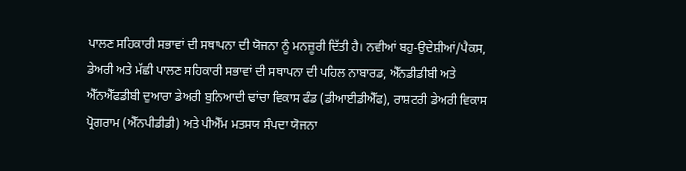ਪਾਲਣ ਸਹਿਕਾਰੀ ਸਭਾਵਾਂ ਦੀ ਸਥਾਪਨਾ ਦੀ ਯੋਜਨਾ ਨੂੰ ਮਨਜ਼ੂਰੀ ਦਿੱਤੀ ਹੈ। ਨਵੀਆਂ ਬਹੁ-ਉਦੇਸ਼ੀਆਂ/ਪੈਕਸ, ਡੇਅਰੀ ਅਤੇ ਮੱਛੀ ਪਾਲਣ ਸਹਿਕਾਰੀ ਸਭਾਵਾਂ ਦੀ ਸਥਾਪਨਾ ਦੀ ਪਹਿਲ ਨਾਬਾਰਡ, ਐੱਨਡੀਡੀਬੀ ਅਤੇ ਐੱਨਐੱਫਡੀਬੀ ਦੁਆਰਾ ਡੇਅਰੀ ਬੁਨਿਆਦੀ ਢਾਂਚਾ ਵਿਕਾਸ ਫੰਡ (ਡੀਆਈਡੀਐੱਫ), ਰਾਸ਼ਟਰੀ ਡੇਅਰੀ ਵਿਕਾਸ ਪ੍ਰੋਗਰਾਮ (ਐੱਨਪੀਡੀਡੀ) ਅਤੇ ਪੀਐੱਮ ਮਤਸਯ ਸੰਪਦਾ ਯੋਜਨਾ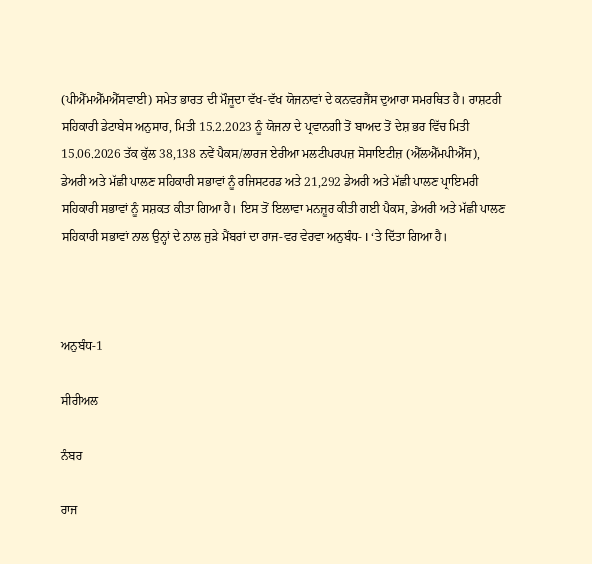(ਪੀਐੱਮਐੱਮਐੱਸਵਾਈ) ਸਮੇਤ ਭਾਰਤ ਦੀ ਮੌਜੂਦਾ ਵੱਖ-ਵੱਖ ਯੋਜਨਾਵਾਂ ਦੇ ਕਨਵਰਜੈਂਸ ਦੁਆਰਾ ਸਮਰਥਿਤ ਹੈ। ਰਾਸ਼ਟਰੀ ਸਹਿਕਾਰੀ ਡੇਟਾਬੇਸ ਅਨੁਸਾਰ, ਮਿਤੀ 15.2.2023 ਨੂੰ ਯੋਜਨਾ ਦੇ ਪ੍ਰਵਾਨਗੀ ਤੋਂ ਬਾਅਦ ਤੋਂ ਦੇਸ਼ ਭਰ ਵਿੱਚ ਮਿਤੀ 15.06.2026 ਤੱਕ ਕੁੱਲ 38,138 ਨਵੇਂ ਪੈਕਸ/ਲਾਰਜ ਏਰੀਆ ਮਲਟੀਪਰਪਜ਼ ਸੋਸਾਇਟੀਜ਼ (ਐੱਲਐੱਮਪੀਐੱਸ), ਡੇਅਰੀ ਅਤੇ ਮੱਛੀ ਪਾਲਣ ਸਹਿਕਾਰੀ ਸਭਾਵਾਂ ਨੂੰ ਰਜਿਸਟਰਡ ਅਤੇ 21,292 ਡੇਅਰੀ ਅਤੇ ਮੱਛੀ ਪਾਲਣ ਪ੍ਰਾਇਮਰੀ ਸਹਿਕਾਰੀ ਸਭਾਵਾਂ ਨੂੰ ਸਸ਼ਕਤ ਕੀਤਾ ਗਿਆ ਹੈ। ਇਸ ਤੋਂ ਇਲਾਵਾ ਮਨਜ਼ੂਰ ਕੀਤੀ ਗਈ ਪੈਕਸ, ਡੇਅਰੀ ਅਤੇ ਮੱਛੀ ਪਾਲਣ ਸਹਿਕਾਰੀ ਸਭਾਵਾਂ ਨਾਲ ਉਨ੍ਹਾਂ ਦੇ ਨਾਲ ਜੁੜੇ ਮੈਂਬਰਾਂ ਦਾ ਰਾਜ-ਵਰ ਵੇਰਵਾ ਅਨੁਬੰਧ- I ‘ਤੇ ਦਿੱਤਾ ਗਿਆ ਹੈ।



ਅਨੁਬੰਧ-1

ਸੀਰੀਅਲ

ਨੰਬਰ

ਰਾਜ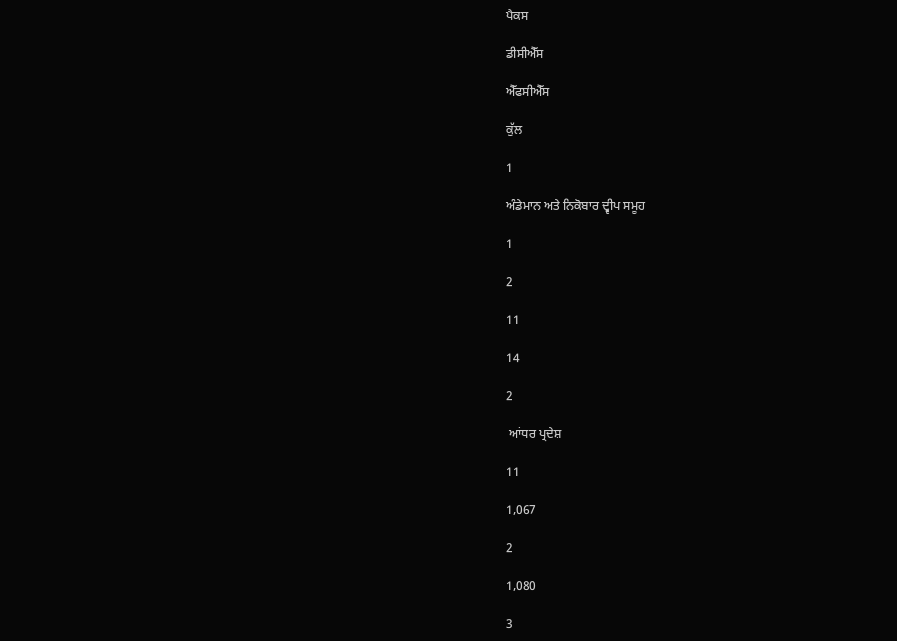ਪੈਕਸ

ਡੀਸੀਐੱਸ

ਐੱਫਸੀਐੱਸ

ਕੁੱਲ

1

ਅੰਡੇਮਾਨ ਅਤੇ ਨਿਕੋਬਾਰ ਦ੍ਵੀਪ ਸਮੂਹ

1

2

11

14

2

 ਆਂਧਰ ਪ੍ਰਦੇਸ਼

11

1,067

2

1,080

3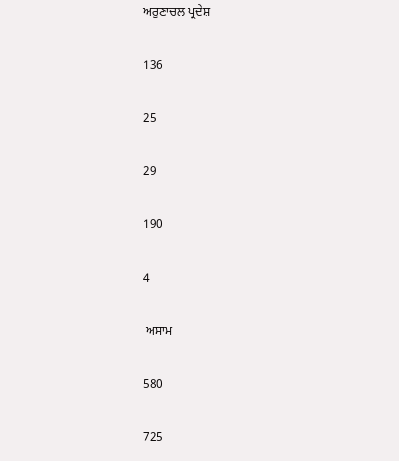ਅਰੁਣਾਚਲ ਪ੍ਰਦੇਸ਼

136

25

29

190

4

 ਅਸਾਮ

580

725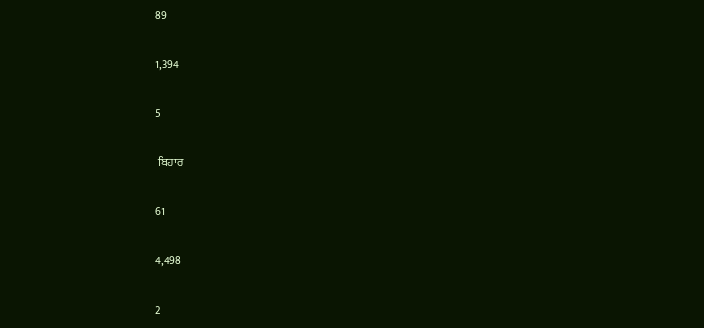89

1,394

5

 ਬਿਹਾਰ

61

4,498

2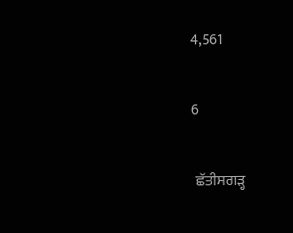4,561

6

 ਛੱਤੀਸਗੜ੍ਹ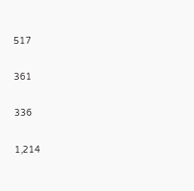517

361

336

1,214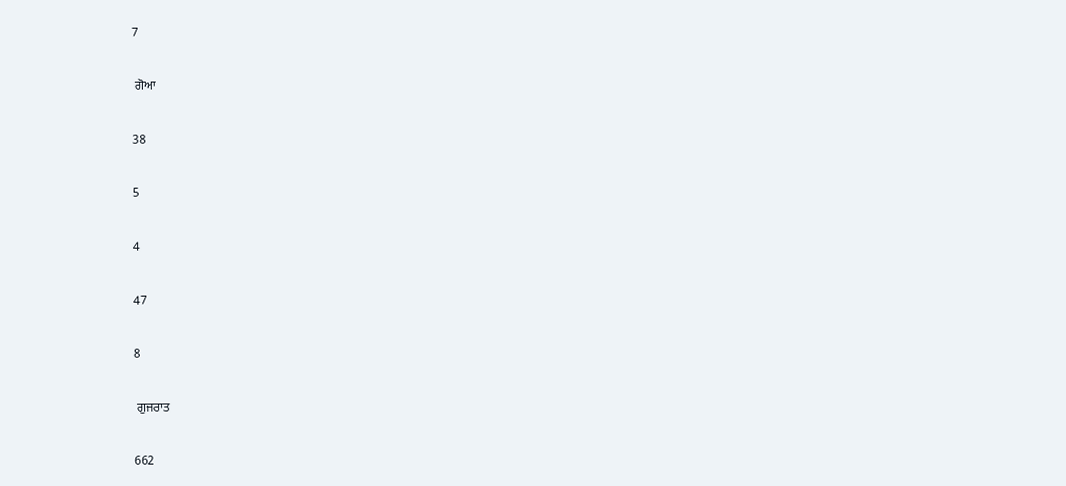7

 ਗੋਆ

38

5

4

47

8

 ਗੁਜਰਾਤ

662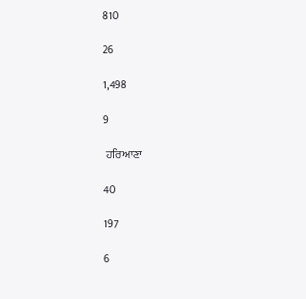810

26

1,498

9

 ਹਰਿਆਣਾ

40

197

6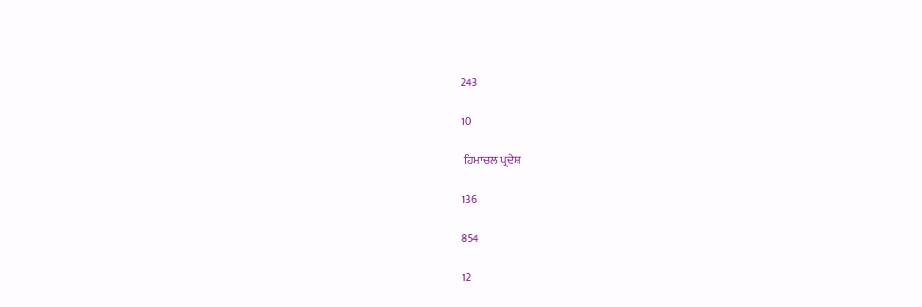243

10

 ਹਿਮਾਚਲ ਪ੍ਰਦੇਸ਼

136

854

12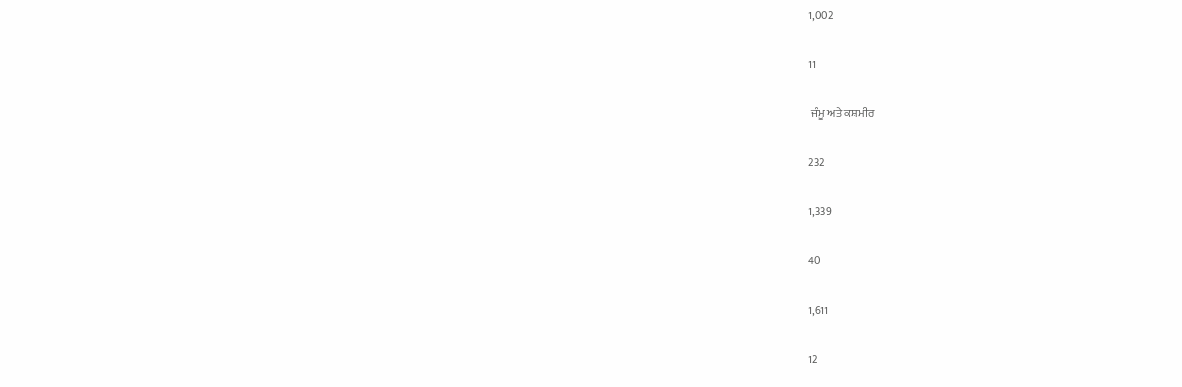1,002

11

 ਜੰਮੂ ਅਤੇ ਕਸ਼ਮੀਰ

232

1,339

40

1,611

12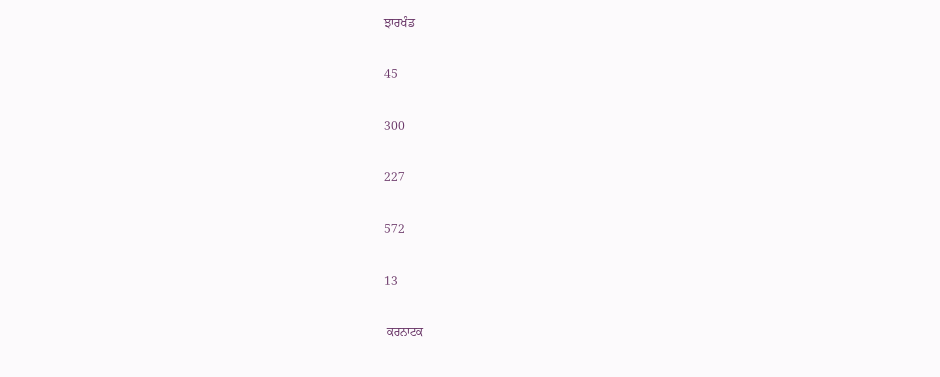ਝਾਰਖੰਡ

45

300

227

572

13

 ਕਰਨਾਟਕ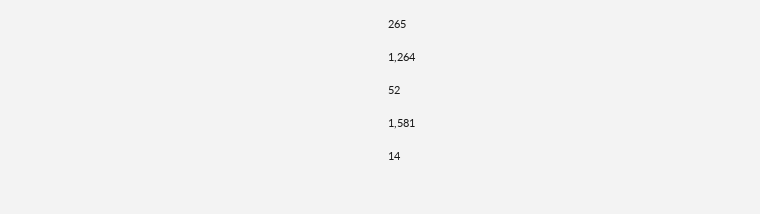265

1,264

52

1,581

14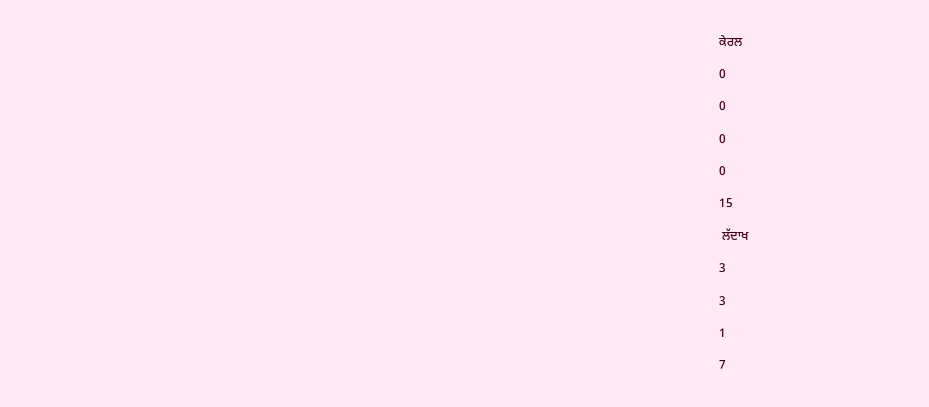ਕੇਰਲ

0

0

0

0

15

 ਲੱਦਾਖ

3

3

1

7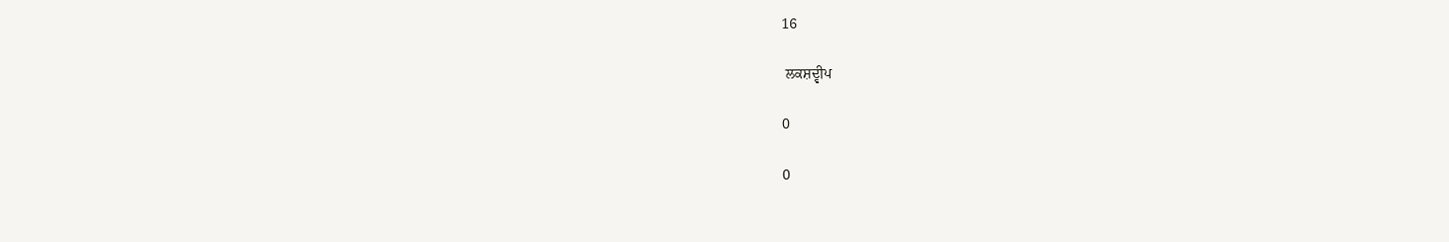16

 ਲਕਸ਼ਦ੍ਵੀਪ

0

0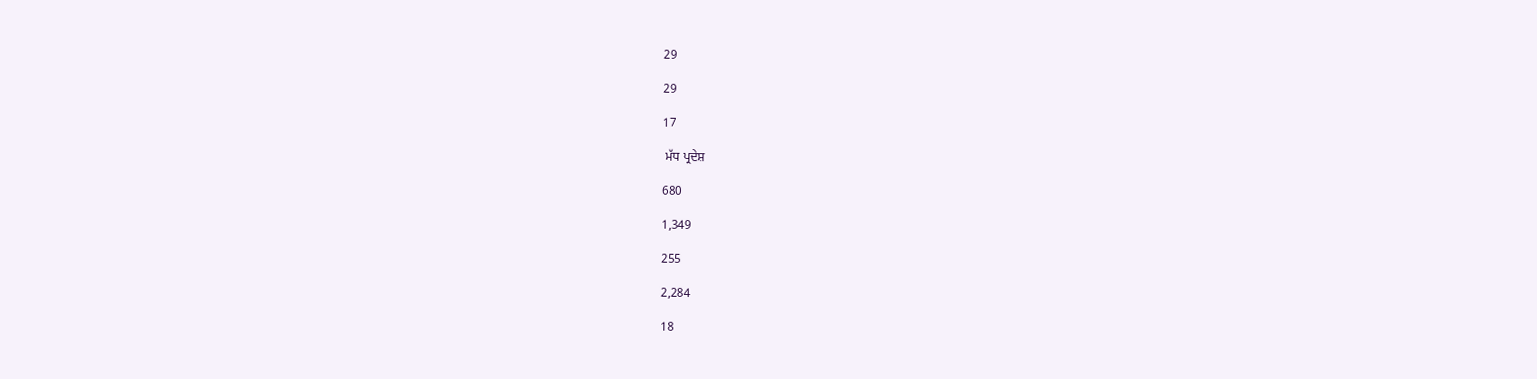29

29

17

 ਮੱਧ ਪ੍ਰਦੇਸ਼

680

1,349

255

2,284

18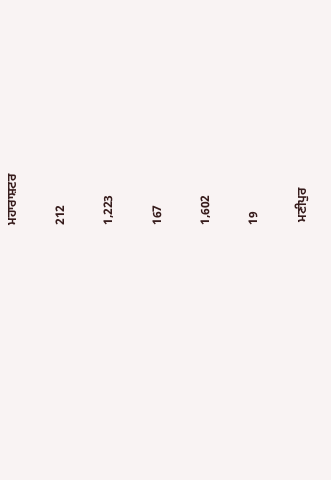ਮਹਾਰਾਸ਼ਟਰ

212

1,223

167

1,602

19

 ਮਣੀਪੁਰ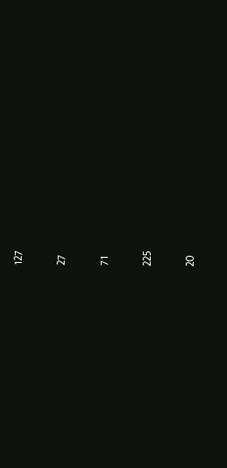127

27

71

225

20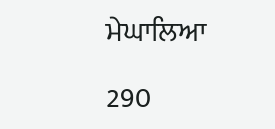ਮੇਘਾਲਿਆ

290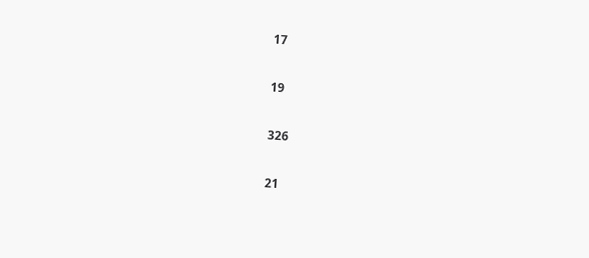17

19

326

21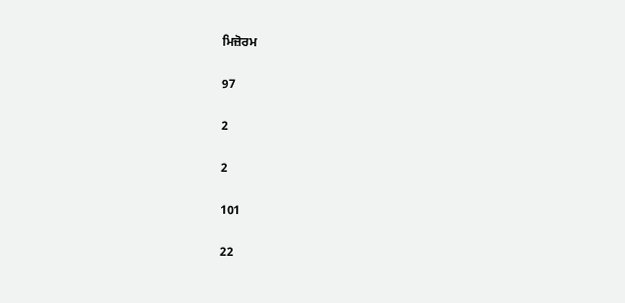ਮਿਜ਼ੋਰਮ

97

2

2

101

22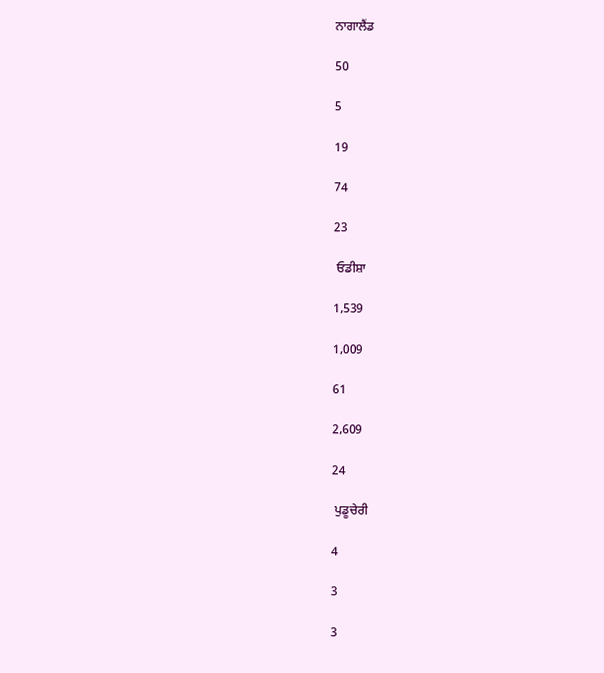ਨਾਗਾਲੈਂਡ

50

5

19

74

23

 ਓਡੀਸ਼ਾ

1,539

1,009

61

2,609

24

 ਪੁਡੂਚੇਰੀ

4

3

3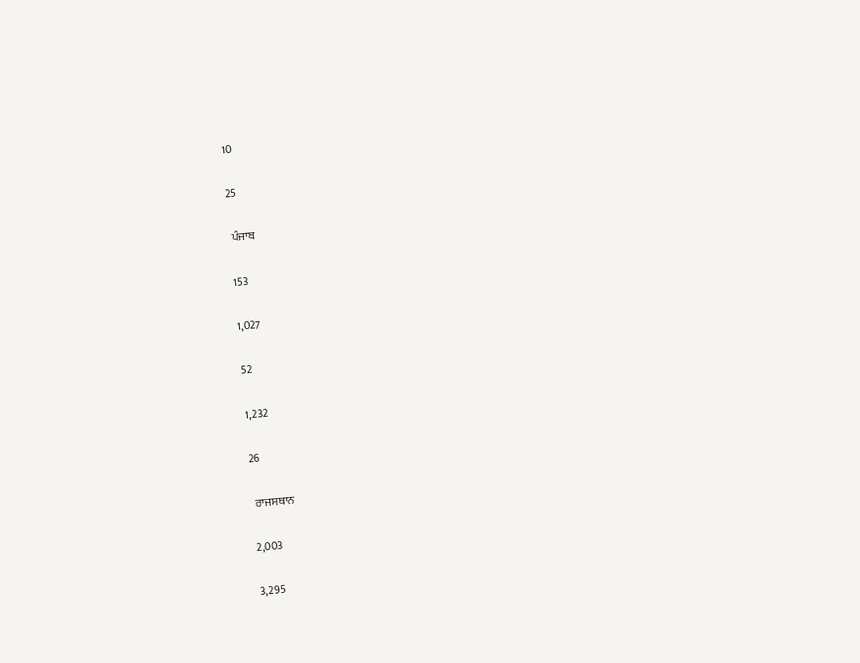10

25

 ਪੰਜਾਬ

153

1,027

52

1,232

26

 ਰਾਜਸਥਾਨ

2,003

3,295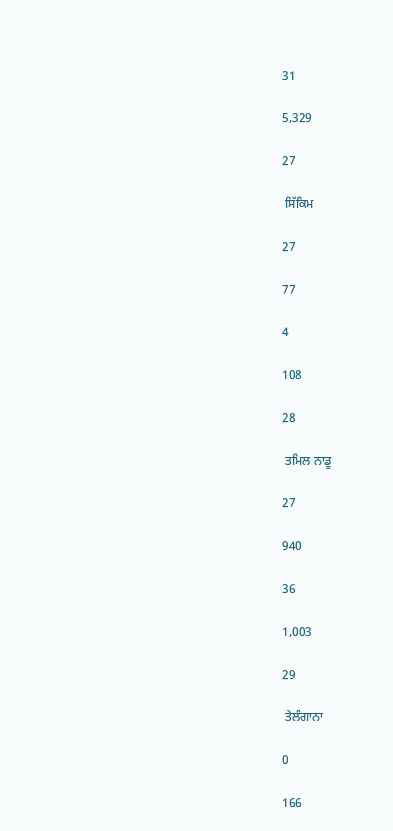31

5,329

27

 ਸਿੱਕਿਮ

27

77

4

108

28

 ਤਮਿਲ ਨਾਡੂ

27

940

36

1,003

29

 ਤੇਲੰਗਾਨਾ

0

166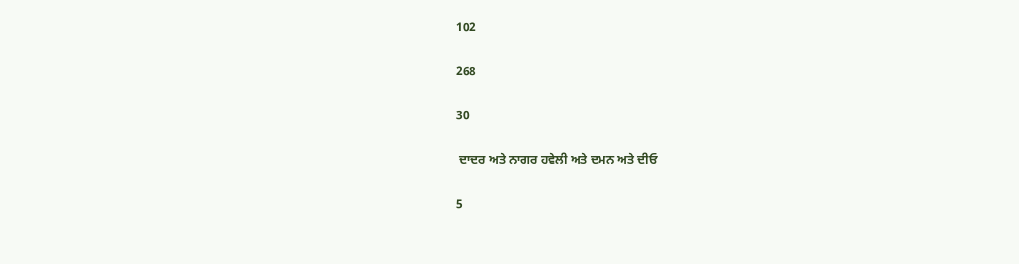102

268

30

 ਦਾਦਰ ਅਤੇ ਨਾਗਰ ਹਵੇਲੀ ਅਤੇ ਦਮਨ ਅਤੇ ਦੀਓ

5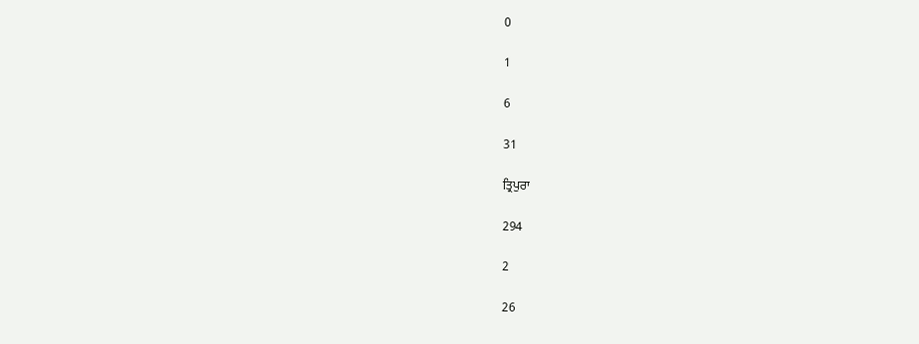0

1

6

31

ਤ੍ਰਿਪੁਰਾ

294

2

26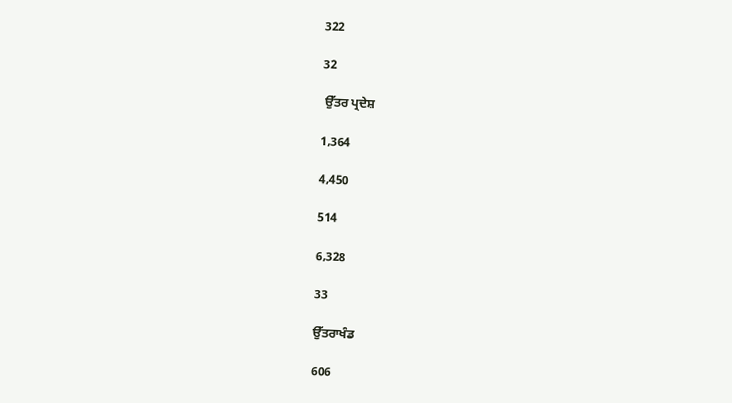322

32

 ਉੱਤਰ ਪ੍ਰਦੇਸ਼

1,364

4,450

514

6,328

33

ਉੱਤਰਾਖੰਡ

606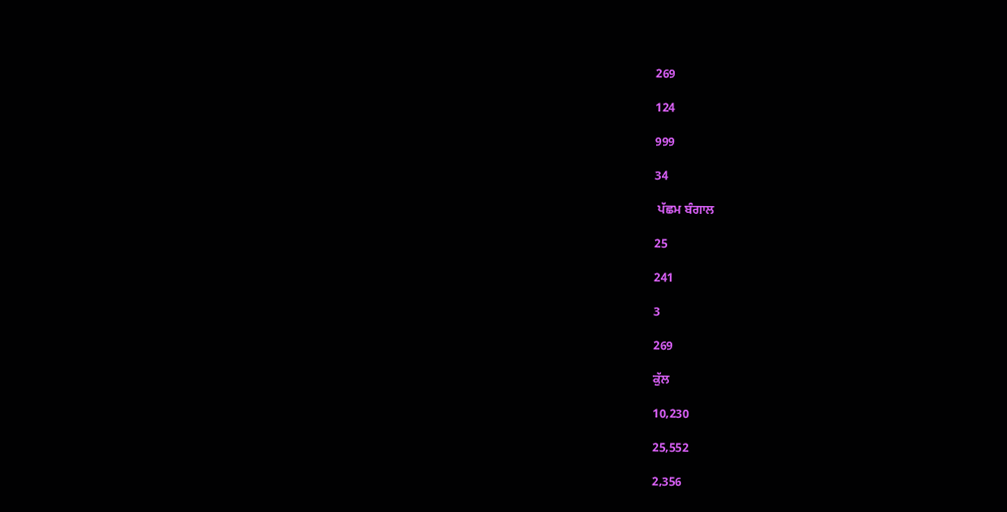269

124

999

34

 ਪੱਛਮ ਬੰਗਾਲ

25

241

3

269

ਕੁੱਲ

10,230

25,552

2,356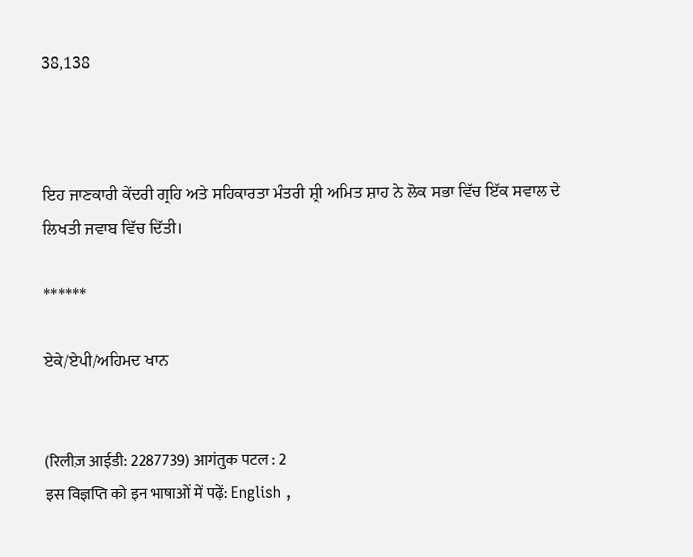38,138



ਇਹ ਜਾਣਕਾਰੀ ਕੇਂਦਰੀ ਗ੍ਰਹਿ ਅਤੇ ਸਹਿਕਾਰਤਾ ਮੰਤਰੀ ਸ਼੍ਰੀ ਅਮਿਤ ਸ਼ਾਹ ਨੇ ਲੋਕ ਸਭਾ ਵਿੱਚ ਇੱਕ ਸਵਾਲ ਦੇ ਲਿਖਤੀ ਜਵਾਬ ਵਿੱਚ ਦਿੱਤੀ।

******

ਏਕੇ/ਏਪੀ/ਅਹਿਮਦ ਖਾਨ


(रिलीज़ आईडी: 2287739) आगंतुक पटल : 2
इस विज्ञप्ति को इन भाषाओं में पढ़ें: English ,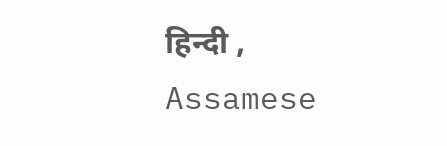हिन्दी , Assamese